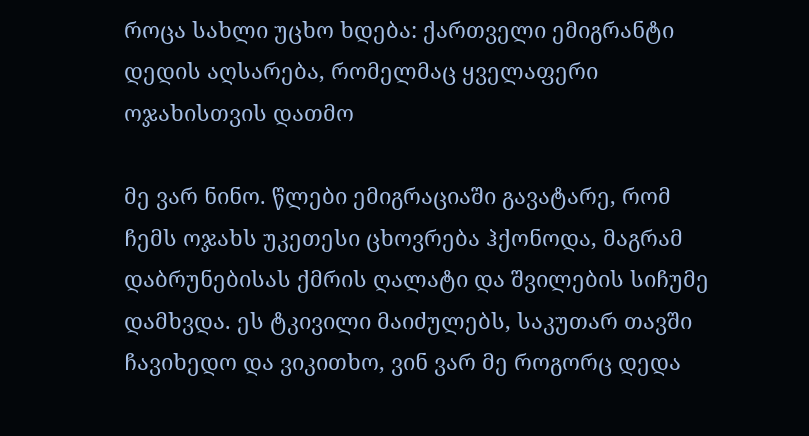როცა სახლი უცხო ხდება: ქართველი ემიგრანტი დედის აღსარება, რომელმაც ყველაფერი ოჯახისთვის დათმო

მე ვარ ნინო. წლები ემიგრაციაში გავატარე, რომ ჩემს ოჯახს უკეთესი ცხოვრება ჰქონოდა, მაგრამ დაბრუნებისას ქმრის ღალატი და შვილების სიჩუმე დამხვდა. ეს ტკივილი მაიძულებს, საკუთარ თავში ჩავიხედო და ვიკითხო, ვინ ვარ მე როგორც დედა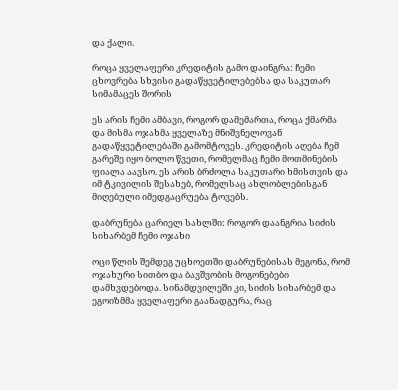და ქალი.

როცა ყველაფერი კრედიტის გამო დაინგრა: ჩემი ცხოვრება სხვისი გადაწყვეტილებებსა და საკუთარ სიმამაცეს შორის

ეს არის ჩემი ამბავი, როგორ დამემართა, როცა ქმარმა და მისმა ოჯახმა ყველაზე მნიშვნელოვან გადაწყვეტილებაში გამომტოვეს. კრედიტის აღება ჩემ გარეშე იყო ბოლო წვეთი, რომელმაც ჩემი მოთმინების ფიალა აავსო. ეს არის ბრძოლა საკუთარი ხმისთვის და იმ ტკივილის შესახებ, რომელსაც ახლობლებისგან მიღებული იმედგაცრუება ტოვებს.

დაბრუნება ცარიელ სახლში: როგორ დაანგრია სიძის სიხარბემ ჩემი ოჯახი

ოცი წლის შემდეგ უცხოეთში დაბრუნებისას მეგონა, რომ ოჯახური სითბო და ბავშვობის მოგონებები დამხვდებოდა. სინამდვილეში კი, სიძის სიხარბემ და ეგოიზმმა ყველაფერი გაანადგურა, რაც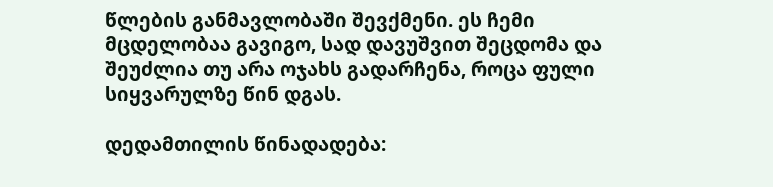წლების განმავლობაში შევქმენი. ეს ჩემი მცდელობაა გავიგო, სად დავუშვით შეცდომა და შეუძლია თუ არა ოჯახს გადარჩენა, როცა ფული სიყვარულზე წინ დგას.

დედამთილის წინადადება: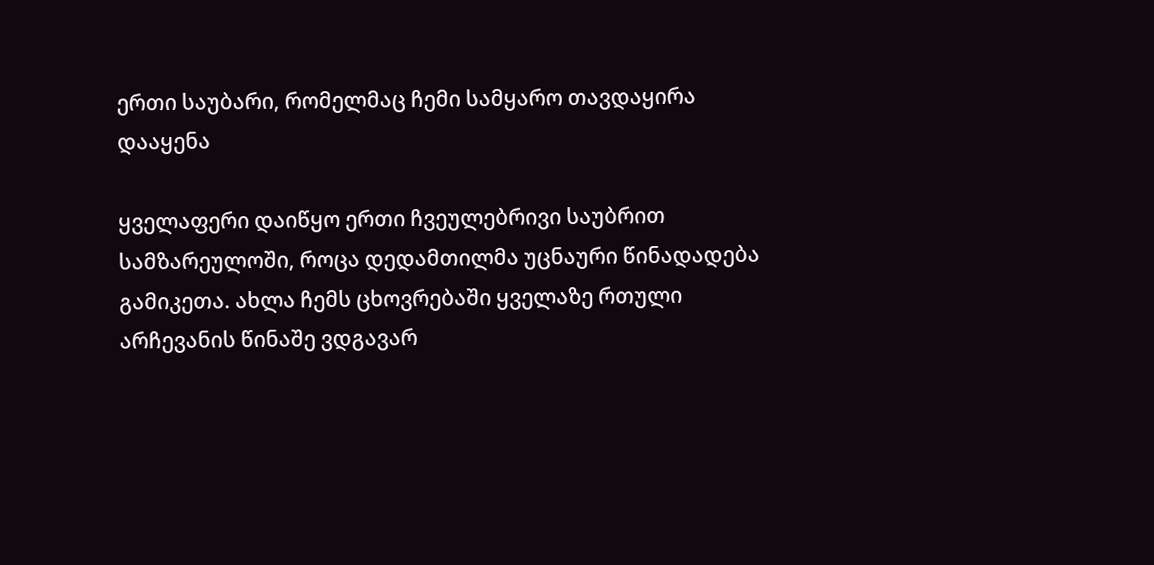ერთი საუბარი, რომელმაც ჩემი სამყარო თავდაყირა დააყენა

ყველაფერი დაიწყო ერთი ჩვეულებრივი საუბრით სამზარეულოში, როცა დედამთილმა უცნაური წინადადება გამიკეთა. ახლა ჩემს ცხოვრებაში ყველაზე რთული არჩევანის წინაშე ვდგავარ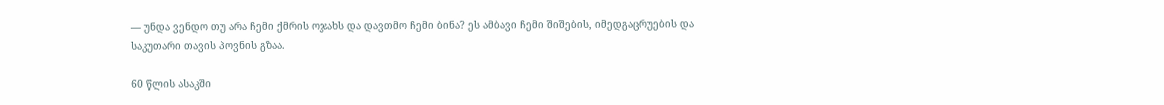— უნდა ვენდო თუ არა ჩემი ქმრის ოჯახს და დავთმო ჩემი ბინა? ეს ამბავი ჩემი შიშების, იმედგაცრუების და საკუთარი თავის პოვნის გზაა.

60 წლის ასაკში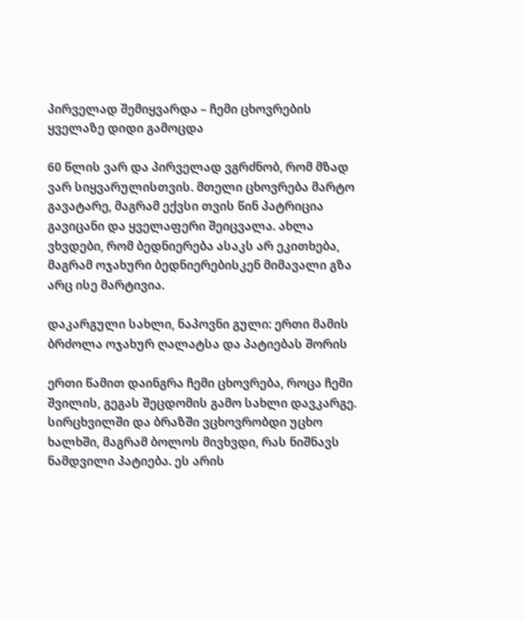პირველად შემიყვარდა – ჩემი ცხოვრების ყველაზე დიდი გამოცდა

60 წლის ვარ და პირველად ვგრძნობ, რომ მზად ვარ სიყვარულისთვის. მთელი ცხოვრება მარტო გავატარე, მაგრამ ექვსი თვის წინ პატრიცია გავიცანი და ყველაფერი შეიცვალა. ახლა ვხვდები, რომ ბედნიერება ასაკს არ ეკითხება, მაგრამ ოჯახური ბედნიერებისკენ მიმავალი გზა არც ისე მარტივია.

დაკარგული სახლი, ნაპოვნი გული: ერთი მამის ბრძოლა ოჯახურ ღალატსა და პატიებას შორის

ერთი წამით დაინგრა ჩემი ცხოვრება, როცა ჩემი შვილის, გეგას შეცდომის გამო სახლი დავკარგე. სირცხვილში და ბრაზში ვცხოვრობდი უცხო ხალხში, მაგრამ ბოლოს მივხვდი, რას ნიშნავს ნამდვილი პატიება. ეს არის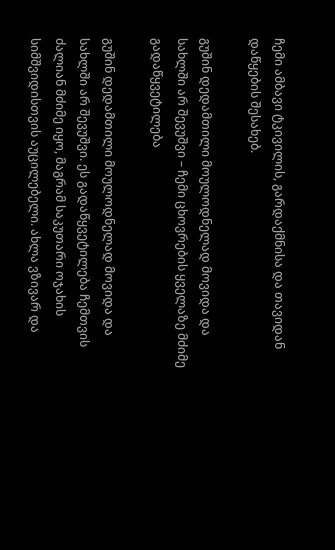ჩემი ამბავი ტკივილის, გარდაქმნისა და თავიდან დაწყების შესახებ.

გუშინ დედამთილი მოულოდნელად მოვიდა და სახლში არ შევუშვი – ჩემი ცხოვრების ყველაზე მძიმე გადაწყვეტილება

გუშინ დედამთილი მოულოდნელად მოვიდა და სახლში არ შევუშვი. ეს გადაწყვეტილება ჩემთვის ძალიან მძიმე იყო, მაგრამ საკუთარი ოჯახის სიმშვიდისთვის აუცილებელი. ახლა ვზივარ და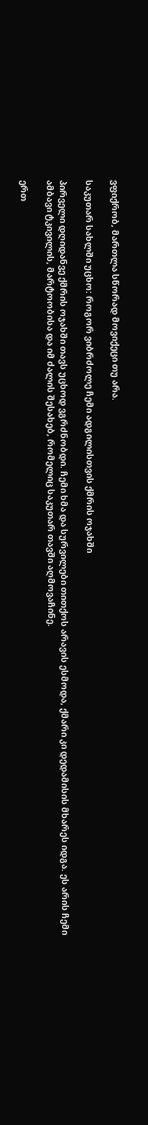ვფიქრობ, მართლა სწორად მოვიქეცი თუ არა.

საკუთარ სახლში უცხო: როგორ ვიბრძოლე ჩემი ადგილისთვის ქმრის ოჯახში

პირველი დღიდანვე ქმრის ოჯახში თავს უცხოდ ვგრძნობდი. ჩემი ხმა და სურვილები თითქოს არავის ესმოდა, ქმარი კი დედამისის მხარეს იდგა. ეს არის ჩემი ამბავი ტკივილის, მარტოობისა და იმ ძალის შესახებ, რომელიც საკუთარ თავში აღმოვაჩინე.

ერთ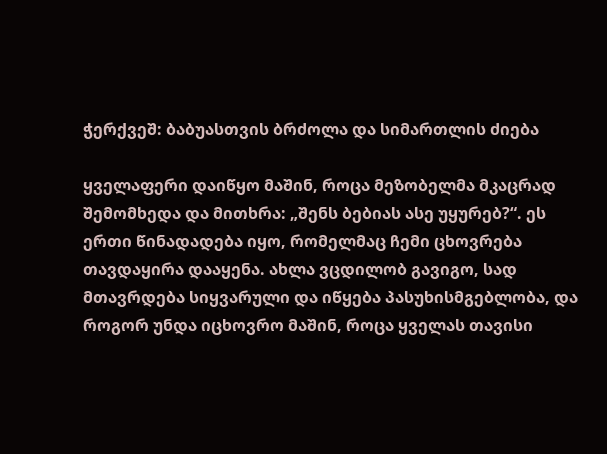ჭერქვეშ: ბაბუასთვის ბრძოლა და სიმართლის ძიება

ყველაფერი დაიწყო მაშინ, როცა მეზობელმა მკაცრად შემომხედა და მითხრა: „შენს ბებიას ასე უყურებ?“. ეს ერთი წინადადება იყო, რომელმაც ჩემი ცხოვრება თავდაყირა დააყენა. ახლა ვცდილობ გავიგო, სად მთავრდება სიყვარული და იწყება პასუხისმგებლობა, და როგორ უნდა იცხოვრო მაშინ, როცა ყველას თავისი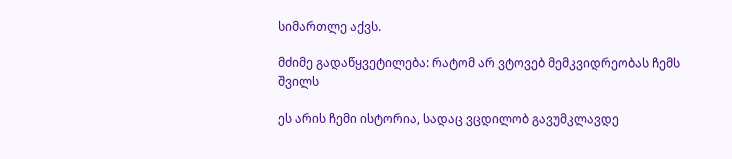სიმართლე აქვს.

მძიმე გადაწყვეტილება: რატომ არ ვტოვებ მემკვიდრეობას ჩემს შვილს

ეს არის ჩემი ისტორია, სადაც ვცდილობ გავუმკლავდე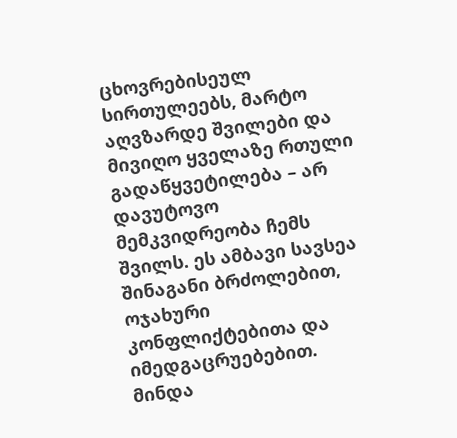ცხოვრებისეულ სირთულეებს, მარტო აღვზარდე შვილები და მივიღო ყველაზე რთული გადაწყვეტილება – არ დავუტოვო მემკვიდრეობა ჩემს შვილს. ეს ამბავი სავსეა შინაგანი ბრძოლებით, ოჯახური კონფლიქტებითა და იმედგაცრუებებით. მინდა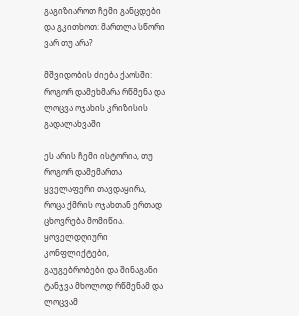გაგიზიაროთ ჩემი განცდები და გკითხოთ: მართლა სწორი ვარ თუ არა?

მშვიდობის ძიება ქაოსში: როგორ დამეხმარა რწმენა და ლოცვა ოჯახის კრიზისის გადალახვაში

ეს არის ჩემი ისტორია, თუ როგორ დამემართა ყველაფერი თავდაყირა, როცა ქმრის ოჯახთან ერთად ცხოვრება მომიწია. ყოველდღიური კონფლიქტები, გაუგებრობები და შინაგანი ტანჯვა მხოლოდ რწმენამ და ლოცვამ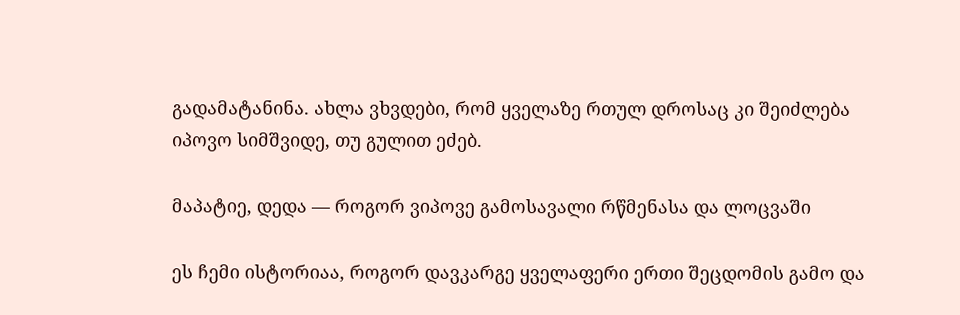გადამატანინა. ახლა ვხვდები, რომ ყველაზე რთულ დროსაც კი შეიძლება იპოვო სიმშვიდე, თუ გულით ეძებ.

მაპატიე, დედა — როგორ ვიპოვე გამოსავალი რწმენასა და ლოცვაში

ეს ჩემი ისტორიაა, როგორ დავკარგე ყველაფერი ერთი შეცდომის გამო და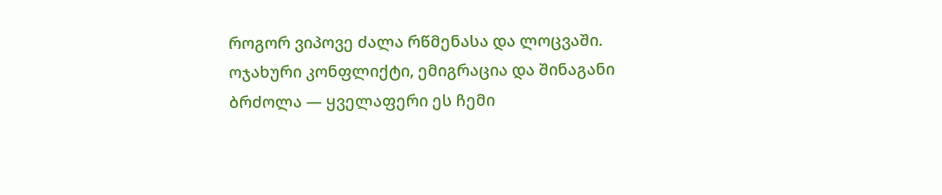როგორ ვიპოვე ძალა რწმენასა და ლოცვაში. ოჯახური კონფლიქტი, ემიგრაცია და შინაგანი ბრძოლა — ყველაფერი ეს ჩემი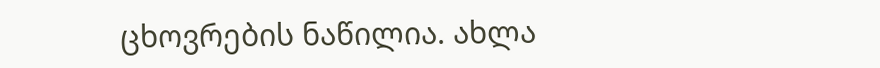ცხოვრების ნაწილია. ახლა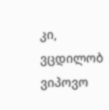კი, ვცდილობ ვიპოვო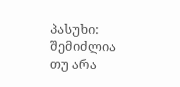პასუხი: შემიძლია თუ არა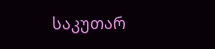საკუთარ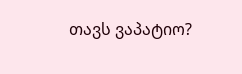თავს ვაპატიო?